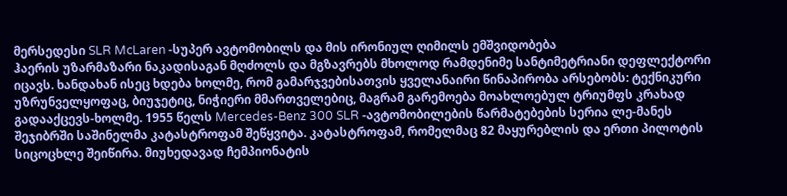მერსედესი SLR McLaren -სუპერ ავტომობილს და მის ირონიულ ღიმილს ემშვიდობება
ჰაერის უზარმაზარი ნაკადისაგან მღძოლს და მგზავრებს მხოლოდ რამდენიმე სანტიმეტრიანი დეფლექტორი იცავს. ხანდახან ისეც ხდება ხოლმე, რომ გამარჯვებისათვის ყველანაირი წინაპირობა არსებობს: ტექნიკური უზრუნველყოფაც, ბიუჯეტიც, ნიჭიერი მმართველებიც, მაგრამ გარემოება მოახლოებულ ტრიუმფს კრახად გადააქცევს-ხოლმე. 1955 წელს Mercedes-Benz 300 SLR -ავტომობილების წარმატებების სერია ლე-მანეს შეჯიბრში საშინელმა კატასტროფამ შეწყვიტა. კატასტროფამ, რომელმაც 82 მაყურებლის და ერთი პილოტის სიცოცხლე შეიწირა. მიუხედავად ჩემპიონატის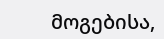მოგებისა,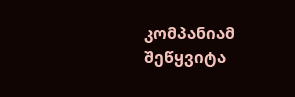კომპანიამ შეწყვიტა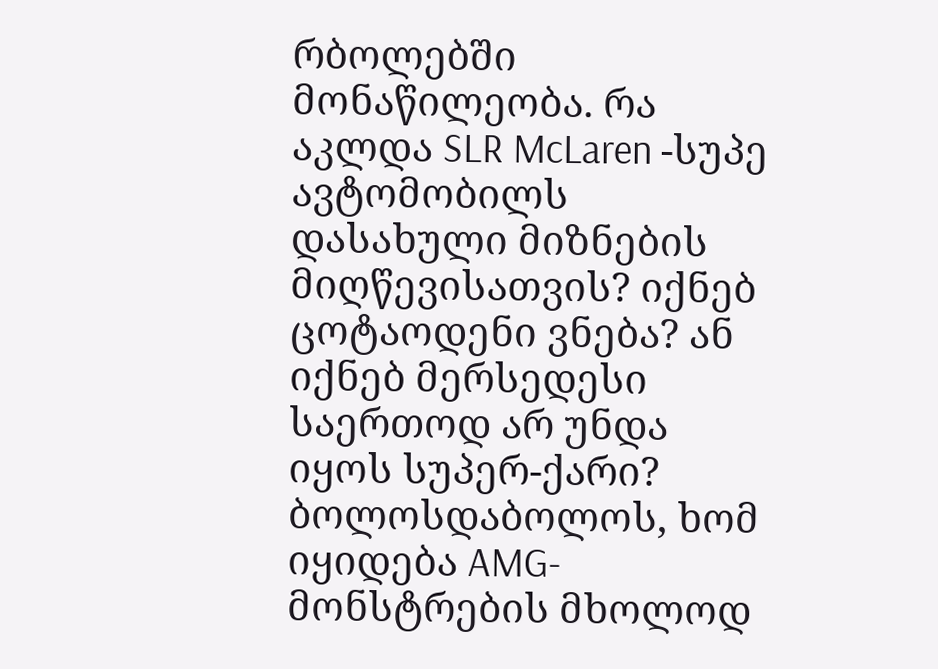რბოლებში მონაწილეობა. რა აკლდა SLR McLaren -სუპე ავტომობილს დასახული მიზნების მიღწევისათვის? იქნებ ცოტაოდენი ვნება? ან იქნებ მერსედესი საერთოდ არ უნდა იყოს სუპერ-ქარი? ბოლოსდაბოლოს, ხომ იყიდება AMG-მონსტრების მხოლოდ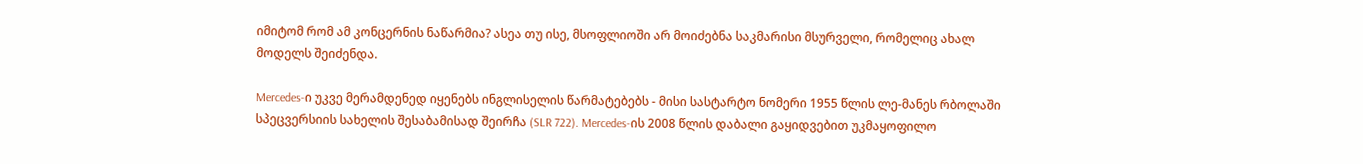იმიტომ რომ ამ კონცერნის ნაწარმია? ასეა თუ ისე, მსოფლიოში არ მოიძებნა საკმარისი მსურველი, რომელიც ახალ მოდელს შეიძენდა.

Mercedes-ი უკვე მერამდენედ იყენებს ინგლისელის წარმატებებს - მისი სასტარტო ნომერი 1955 წლის ლე-მანეს რბოლაში სპეცვერსიის სახელის შესაბამისად შეირჩა (SLR 722). Mercedes-ის 2008 წლის დაბალი გაყიდვებით უკმაყოფილო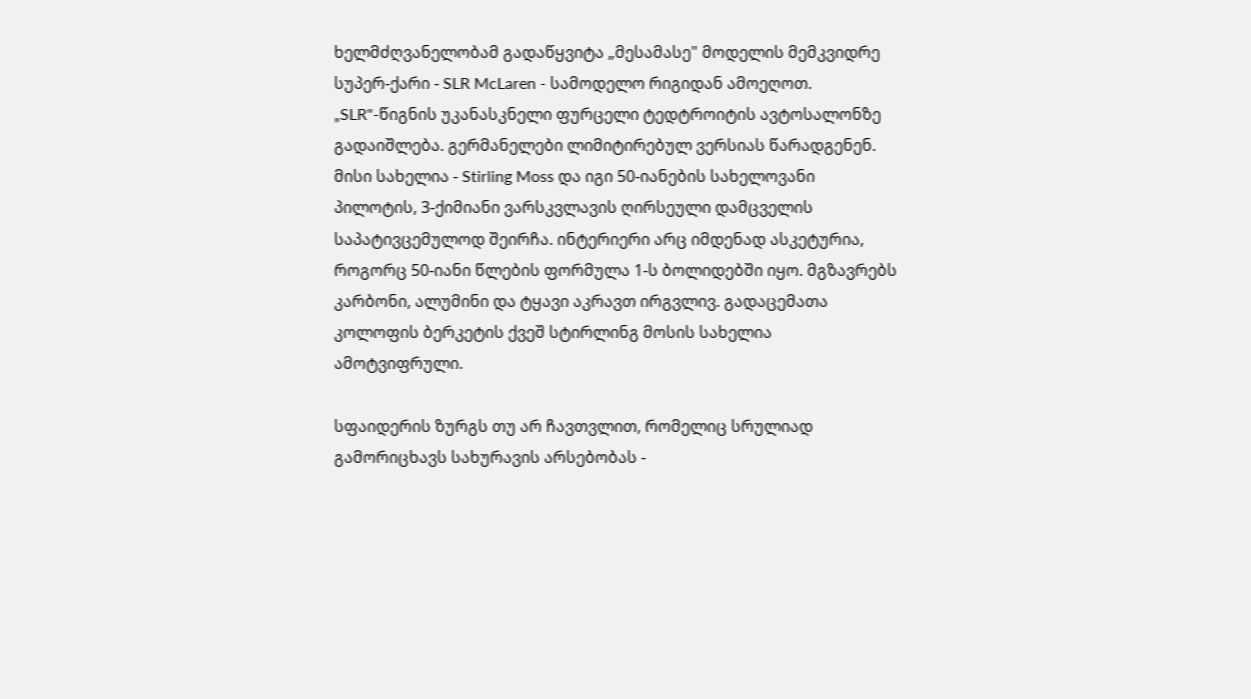ხელმძღვანელობამ გადაწყვიტა „მესამასე" მოდელის მემკვიდრე სუპერ-ქარი - SLR McLaren - სამოდელო რიგიდან ამოეღოთ. „SLR"-წიგნის უკანასკნელი ფურცელი ტედტროიტის ავტოსალონზე გადაიშლება. გერმანელები ლიმიტირებულ ვერსიას წარადგენენ. მისი სახელია - Stirling Moss და იგი 50-იანების სახელოვანი პილოტის, 3-ქიმიანი ვარსკვლავის ღირსეული დამცველის საპატივცემულოდ შეირჩა. ინტერიერი არც იმდენად ასკეტურია, როგორც 50-იანი წლების ფორმულა 1-ს ბოლიდებში იყო. მგზავრებს კარბონი, ალუმინი და ტყავი აკრავთ ირგვლივ. გადაცემათა კოლოფის ბერკეტის ქვეშ სტირლინგ მოსის სახელია ამოტვიფრული.

სფაიდერის ზურგს თუ არ ჩავთვლით, რომელიც სრულიად გამორიცხავს სახურავის არსებობას -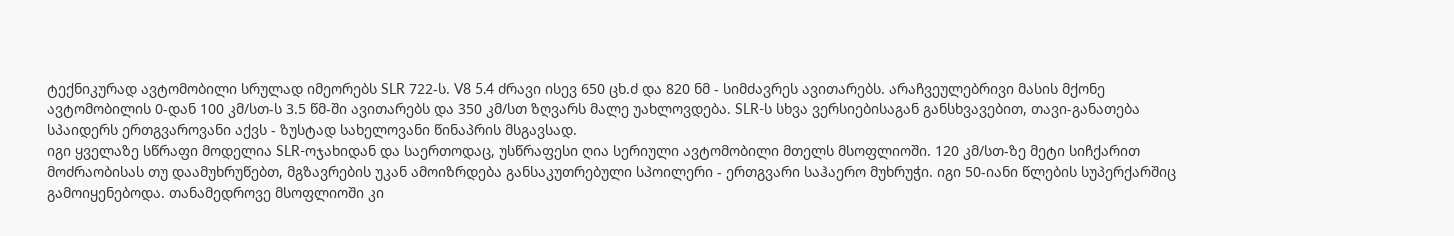ტექნიკურად ავტომობილი სრულად იმეორებს SLR 722-ს. V8 5.4 ძრავი ისევ 650 ცხ.ძ და 820 ნმ - სიმძავრეს ავითარებს. არაჩვეულებრივი მასის მქონე ავტომობილის 0-დან 100 კმ/სთ-ს 3.5 წმ-ში ავითარებს და 350 კმ/სთ ზღვარს მალე უახლოვდება. SLR-ს სხვა ვერსიებისაგან განსხვავებით, თავი-განათება სპაიდერს ერთგვაროვანი აქვს - ზუსტად სახელოვანი წინაპრის მსგავსად.
იგი ყველაზე სწრაფი მოდელია SLR-ოჯახიდან და საერთოდაც, უსწრაფესი ღია სერიული ავტომობილი მთელს მსოფლიოში. 120 კმ/სთ-ზე მეტი სიჩქარით მოძრაობისას თუ დაამუხრუწებთ, მგზავრების უკან ამოიზრდება განსაკუთრებული სპოილერი - ერთგვარი საჰაერო მუხრუჭი. იგი 50-იანი წლების სუპერქარშიც გამოიყენებოდა. თანამედროვე მსოფლიოში კი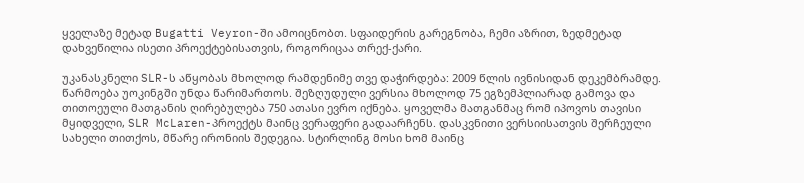ყველაზე მეტად Bugatti Veyron-ში ამოიცნობთ. სფაიდერის გარეგნობა, ჩემი აზრით, ზედმეტად დახვეწილია ისეთი პროექტებისათვის, როგორიცაა თრექ-ქარი.

უკანასკნელი SLR-ს აწყობას მხოლოდ რამდენიმე თვე დაჭირდება: 2009 წლის ივნისიდან დეკემბრამდე. წარმოება უოკინგში უნდა წარიმართოს. შეზღუდული ვერსია მხოლოდ 75 ეგზემპლიარად გამოვა და თითოეული მათგანის ღირებულება 750 ათასი ევრო იქნება. ყოველმა მათგანმაც რომ იპოვოს თავისი მყიდველი, SLR McLaren-პროექტს მაინც ვერაფერი გადაარჩენს. დასკვნითი ვერსიისათვის შერჩეული სახელი თითქოს, მწარე ირონიის შედეგია. სტირლინგ მოსი ხომ მაინც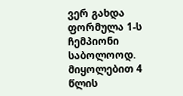ვერ გახდა ფორმულა 1-ს ჩემპიონი საბოლოოდ. მიყოლებით 4 წლის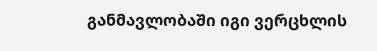განმავლობაში იგი ვერცხლის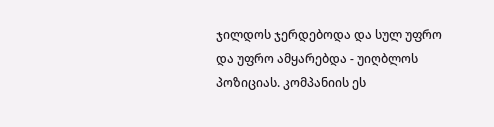ჯილდოს ჯერდებოდა და სულ უფრო და უფრო ამყარებდა - უიღბლოს პოზიციას. კომპანიის ეს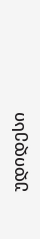უდიდესი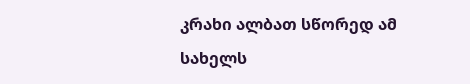კრახი ალბათ სწორედ ამ სახელს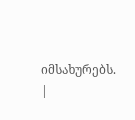იმსახურებს.
|